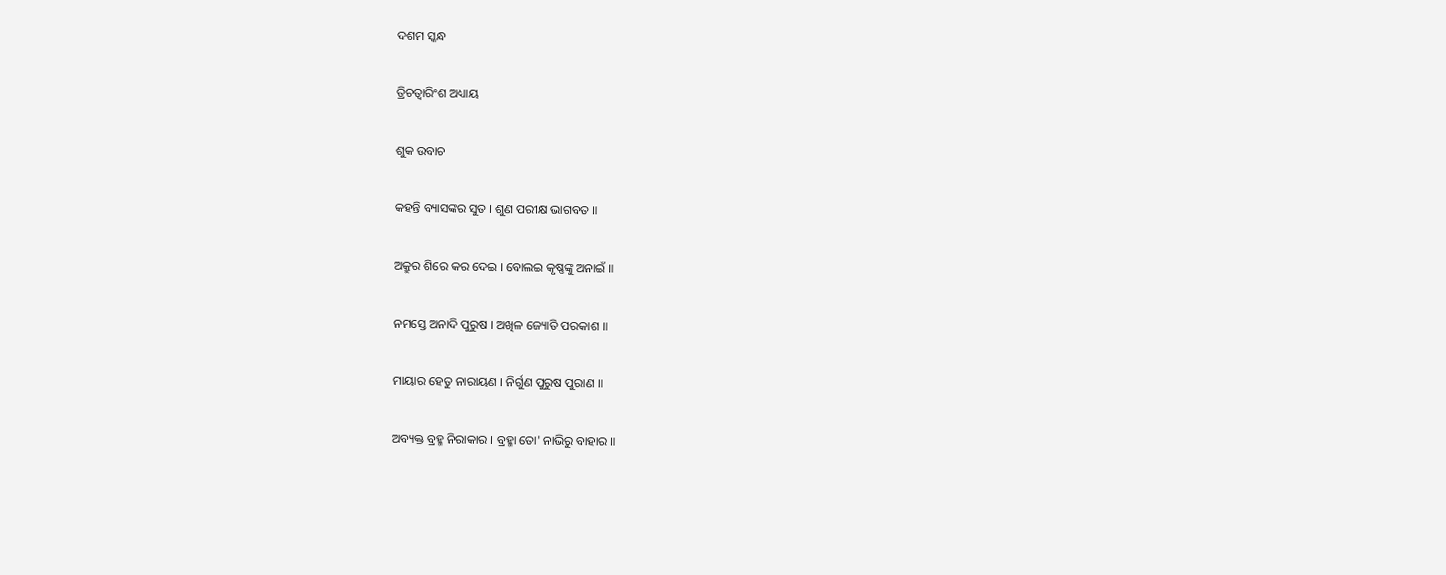ଦଶମ ସ୍କନ୍ଧ

ତ୍ରିଚତ୍ୱାରିଂଶ ଅଧ୍ୟାୟ

ଶୁକ ଉବାଚ

କହନ୍ତି ବ୍ୟାସଙ୍କର ସୁତ । ଶୁଣ ପରୀକ୍ଷ ଭାଗବତ ॥

ଅକ୍ରୁର ଶିରେ କର ଦେଇ । ବୋଲଇ କୃଷ୍ଣଙ୍କୁ ଅନାଇଁ ॥

ନମସ୍ତେ ଅନାଦି ପୁରୁଷ । ଅଖିଳ ଜ୍ୟୋତି ପରକାଶ ॥

ମାୟାର ହେତୁ ନାରାୟଣ । ନିର୍ଗୁଣ ପୁରୁଷ ପୁରାଣ ॥

ଅବ୍ୟକ୍ତ ବ୍ରହ୍ମ ନିରାକାର । ବ୍ରହ୍ମା ତୋ' ନାଭିରୁ ବାହାର ॥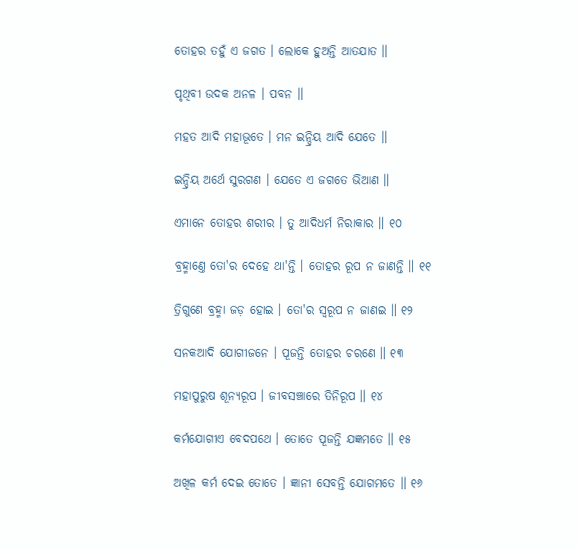ତୋହର ତହୁଁ ଏ ଜଗତ । ଲୋକେ ହୁଅନ୍ତି ଆତଯାତ ॥

ପୃଥିବୀ ଉଦକ ଅନଳ । ପବନ ॥

ମହତ ଆଦି ମହାଭୂତେ । ମନ ଇନ୍ଦ୍ରିୟ ଆଦି ଯେତେ ॥

ଇନ୍ଦ୍ରିୟ ଅର୍ଥେ ସୁରଗଣ । ଯେତେ ଏ ଜଗତେ ଭିଆଣ ॥

ଏମାନେ ତୋହର ଶରୀର । ତୁ ଆଦିଧର୍ମ ନିରାକାର ॥ ୧୦

ବ୍ରହ୍ମାଣ୍ତେ ତୋ'ର ଦେହେ ଥା'ନ୍ତି । ତୋହର ରୂପ ନ ଜାଣନ୍ତି ॥ ୧୧

ତ୍ରିଗୁଣେ ବ୍ରହ୍ମା ଜଡ଼ ହୋଇ । ତୋ'ର ସ୍ୱରୂପ ନ ଜାଣଇ ॥ ୧୨

ସନକଆଦି ଯୋଗୀଜନେ । ପୂଜନ୍ତି ତୋହର ଚରଣେ ॥ ୧୩

ମହାପୁରୁଷ ଶୂନ୍ୟରୂପ । ଜୀବସଞ୍ଚାରେ ତିନିରୂପ ॥ ୧୪

କର୍ମଯୋଗୀଏ ବେଦପଥେ । ତୋତେ ପୂଜନ୍ତି ଯଜ୍ଞମତେ ॥ ୧୫

ଅଖିଳ କର୍ମ ଦେଇ ତୋତେ । ଜ୍ଞାନୀ ସେବନ୍ତି ଯୋଗମତେ ॥ ୧୬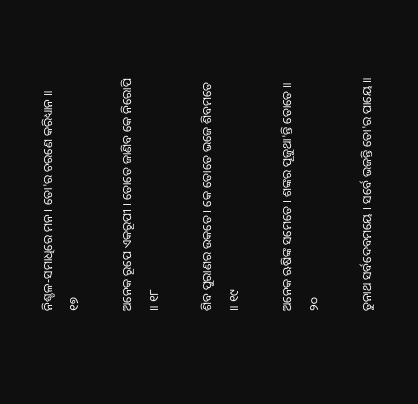ନିଶ୍ଚଳ-ସମାଧିରେ ମନ । ତୋ'ର ଚରଣେ କରିଧ୍ୟାନ ॥ ୧୭

ଅନେକ ରୂପେ ଏକରୂପୀ । ତୋତେ ଜାଣିବ କେ ନିରୋପି ॥ ୧୮

ଶିବ ପୁରାଣର ଉକତେ । କେ ତୋତେ ଭଜେ ଶିବମତେ ॥ ୧୯

ଅନେକ ଋଷିଙ୍କ ସମେତେ । ଶଙ୍କର ପୂଜୁଥା'ନ୍ତି ତୋତେ ॥ ୨୦

ତୁନାଥ ସର୍ବଦେବମୟେ । ସର୍ବେ ଭଜନ୍ତି ତୋ'ର ପାୟେ ॥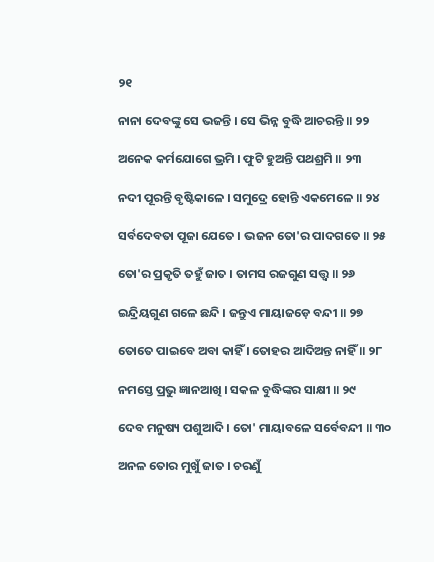୨୧

ନାନା ଦେବଙ୍କୁ ସେ ଭଜନ୍ତି । ସେ ଭିନ୍ନ ବୁଦ୍ଧି ଆଚରନ୍ତି ॥ ୨୨

ଅନେକ କର୍ମଯୋଗେ ଭ୍ରମି । ଫୁଟି ହୁଅନ୍ତି ପଥଶ୍ରମି ॥ ୨୩

ନଦୀ ପୂରନ୍ତି ବୃଷ୍ଟିକାଳେ । ସମୁଦ୍ରେ ହୋନ୍ତି ଏକମେଳେ ॥ ୨୪

ସର୍ବଦେବତା ପୂଜା ଯେତେ । ଭଜନ ତୋ'ର ପାଦଗତେ ॥ ୨୫

ତୋ'ର ପ୍ରକୃତି ତହୁଁ ଜାତ । ତାମସ ରଜଗୁଣ ସତ୍ତ୍ୱ ॥ ୨୬

ଇନ୍ଦ୍ରିୟଗୁଣ ଗଳେ ଛନ୍ଦି । ଜନ୍ତୁଏ ମାୟାଜଡ଼େ ବନ୍ଦୀ ॥ ୨୭

ତୋତେ ପାଇବେ ଅବା କାହିଁ । ତୋହର ଆଦିଅନ୍ତ ନାହିଁ ॥ ୨୮

ନମସ୍ତେ ପ୍ରଭୁ ଜ୍ଞାନଆଖି । ସକଳ ବୁଦ୍ଧିଙ୍କର ସାକ୍ଷୀ ॥ ୨୯

ଦେବ ମନୁଷ୍ୟ ପଶୁଆଦି । ତୋ' ମାୟାବଳେ ସର୍ବେବନ୍ଦୀ ॥ ୩୦

ଅନଳ ତୋର ମୁଖୁଁ ଜାତ । ଚରଣୁଁ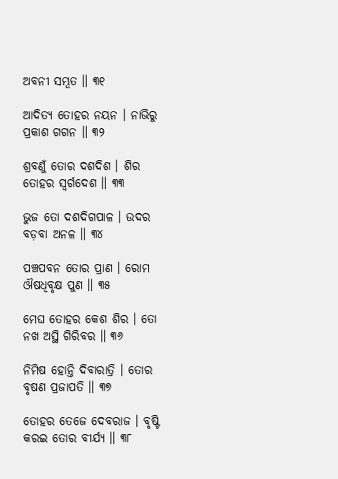ଅବନୀ ସମ୍ଭୂତ ॥ ୩୧

ଆଦିତ୍ୟ ତୋହର ନୟନ । ନାଭିରୁ ପ୍ରକାଶ ଗଗନ ॥ ୩୨

ଶ୍ରବଣୁଁ ତୋର ଦଶଦିଶ । ଶିର ତୋହର ସ୍ୱର୍ଗଦେଶ ॥ ୩୩

ଭୁଜ ତୋ ଦଶଦିଗପାଳ । ଉଦର ବଡ଼ବା ଅନଳ ॥ ୩୪

ପଞ୍ଚପବନ ତୋର ପ୍ରାଣ । ରୋମ ଔଷଧିବୃକ୍ଷ ପୁଣ ॥ ୩୫

ମେଘ ତୋହର କେଶ ଶିର । ତୋ ନଖ ଅସ୍ଥି ଗିରିବର ॥ ୩୬

ନିମିଷ ହୋନ୍ତି ଦିବାରାତ୍ରି । ତୋର ବୃଷଣ ପ୍ରଜାପତି ॥ ୩୭

ତୋହର ତେଜେ ଦେବରାଜ । ବୃଷ୍ଟି କରଇ ତୋର ବୀର୍ଯ୍ୟ ॥ ୩୮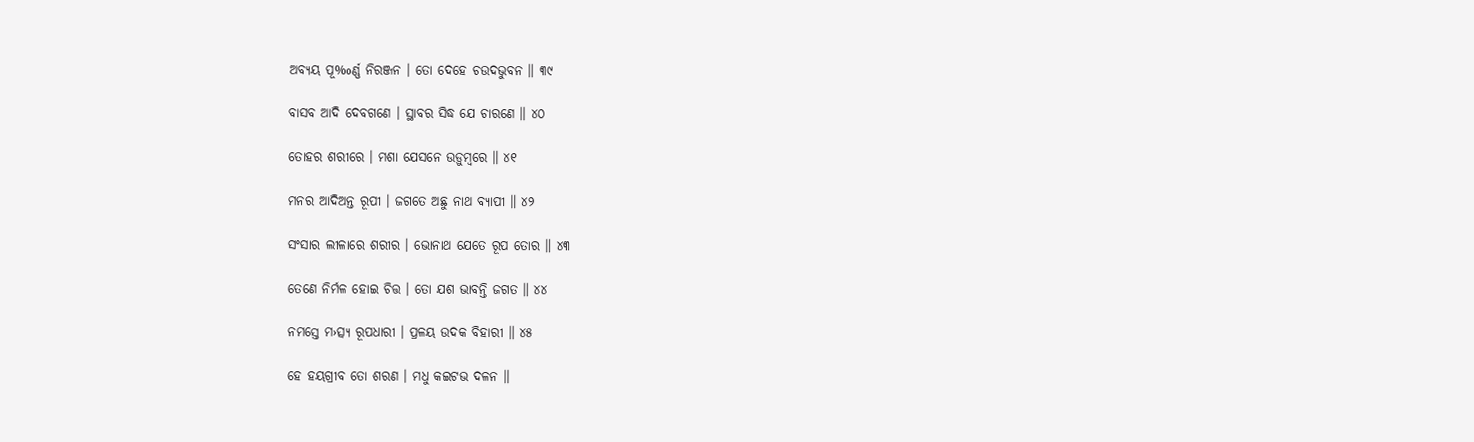ଅବ୍ୟୟ ପୂ‰ର୍ଣ୍ଣ ନିରଞ୍ଜନ । ତୋ ଦେହେ ଚଉଦଭୁବନ ॥ ୩୯

ବାସବ ଆଦି ଦେବଗଣେ । ସ୍ଥାବର ସିଦ୍ଧ ଯେ ଚାରଣେ ॥ ୪୦

ତୋହର ଶରୀରେ । ମଶା ଯେସନେ ଉଡ଼ୁମ୍ବରେ ॥ ୪୧

ମନର ଆଦିଅନ୍ତ ରୂପୀ । ଜଗତେ ଅଛୁ ନାଥ ବ୍ୟାପୀ ॥ ୪୨

ସଂସାର ଲୀଳାରେ ଶରୀର । ଭୋନାଥ ଯେତେ ରୂପ ତୋର ॥ ୪୩

ତେଣେ ନିର୍ମଳ ହୋଇ ଚିତ୍ତ । ତୋ ଯଶ ଭାବନ୍ତି ଜଗତ ॥ ୪୪

ନମସ୍ତେ ମ›ତ୍ସ୍ୟ ରୂପଧାରୀ । ପ୍ରଳୟ ଉଦକ ବିହାରୀ ॥ ୪୫

ହେ ହୟଗ୍ରୀବ ତୋ ଶରଣ । ମଧୁ କଇଟଭ ଦଳନ ॥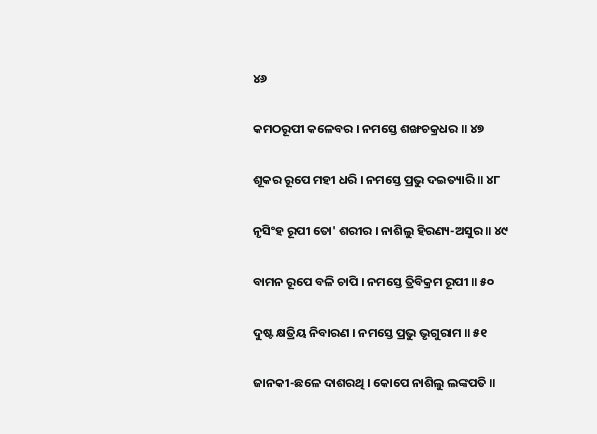୪୬

କମଠରୂପୀ କଳେବର । ନମସ୍ତେ ଶଙ୍ଖଚକ୍ରଧର ॥ ୪୭

ଶୂକର ରୂପେ ମହୀ ଧରି । ନମସ୍ତେ ପ୍ରଭୁ ଦଇତ୍ୟାରି ॥ ୪୮

ନୃସିଂହ ରୂପୀ ତୋ' ଶରୀର । ନାଶିଲୁ ହିରଣ୍ୟ-ଅସୁର ॥ ୪୯

ବାମନ ରୂପେ ବଳି ଚାପି । ନମସ୍ତେ ତ୍ରିବିକ୍ରମ ରୂପୀ ॥ ୫୦

ଦୁଷ୍ଟ କ୍ଷତ୍ରିୟ ନିବାରଣ । ନମସ୍ତେ ପ୍ରଭୁ ଭୃଗୁରାମ ॥ ୫୧

ଜାନକୀ-ଛଳେ ଦାଶରଥି । କୋପେ ନାଶିଲୁ ଲଙ୍କପତି ॥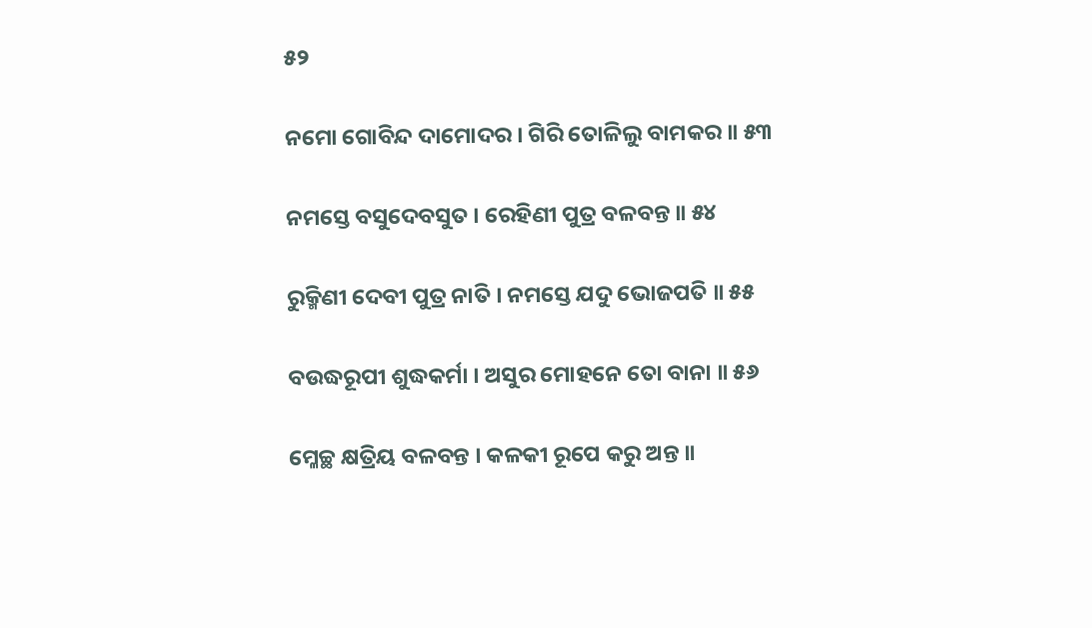୫୨

ନମୋ ଗୋବିନ୍ଦ ଦାମୋଦର । ଗିରି ତୋଳିଲୁ ବାମକର ॥ ୫୩

ନମସ୍ତେ ବସୁଦେବସୁତ । ରେହିଣୀ ପୁତ୍ର ବଳବନ୍ତ ॥ ୫୪

ରୁକ୍ମିଣୀ ଦେବୀ ପୁତ୍ର ନାତି । ନମସ୍ତେ ଯଦୁ ଭୋଜପତି ॥ ୫୫

ବଉଦ୍ଧରୂପୀ ଶୁଦ୍ଧକର୍ମା । ଅସୁର ମୋହନେ ତୋ ବାନା ॥ ୫୬

ମ୍ଳେଚ୍ଛ କ୍ଷତ୍ରିୟ ବଳବନ୍ତ । କଳକୀ ରୂପେ କରୁ ଅନ୍ତ ॥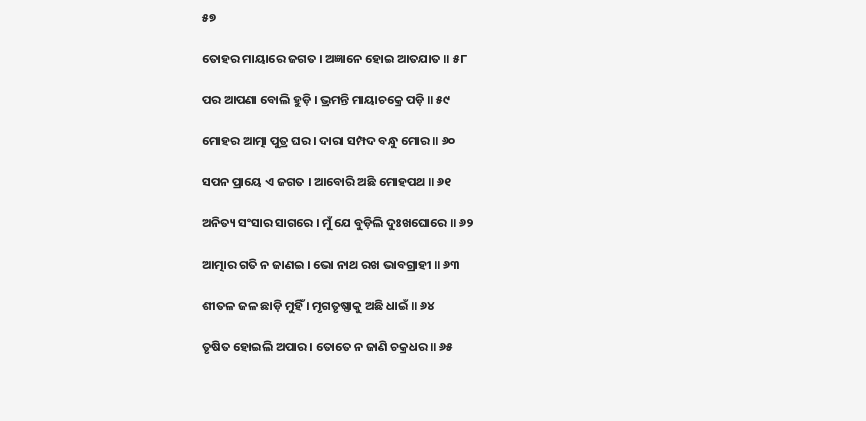୫୭

ତୋହର ମାୟାରେ ଜଗତ । ଅଜ୍ଞାନେ ହୋଇ ଆତଯାତ ॥ ୫୮

ପର ଆପଣା ବୋଲି ହୁଡ଼ି । ଭ୍ରମନ୍ତି ମାୟାଚକ୍ରେ ପଡ଼ି ॥ ୫୯

ମୋହର ଆତ୍ମା ପୁତ୍ର ଘର । ଦାରା ସମ୍ପଦ ବନ୍ଧୁ ମୋର ॥ ୬୦

ସପନ ପ୍ରାୟେ ଏ ଜଗତ । ଆବୋରି ଅଛି ମୋହପଥ ॥ ୬୧

ଅନିତ୍ୟ ସଂସାର ସାଗରେ । ମୁଁ ଯେ ବୁଡ଼ିଲି ଦୁଃଖଘୋରେ ॥ ୬୨

ଆତ୍ମାର ଗତି ନ ଜାଣଇ । ଭୋ ନାଥ ରଖ ଭାବଗ୍ରାହୀ ॥ ୬୩

ଶୀତଳ ଜଳ ଛାଡ଼ି ମୁହିଁ । ମୃଗତୃଷ୍ଣାକୁ ଅଛି ଧାଇଁ ॥ ୬୪

ତୃଷିତ ହୋଇଲି ଅପାର । ତୋତେ ନ ଜାଣି ଚକ୍ରଧର ॥ ୬୫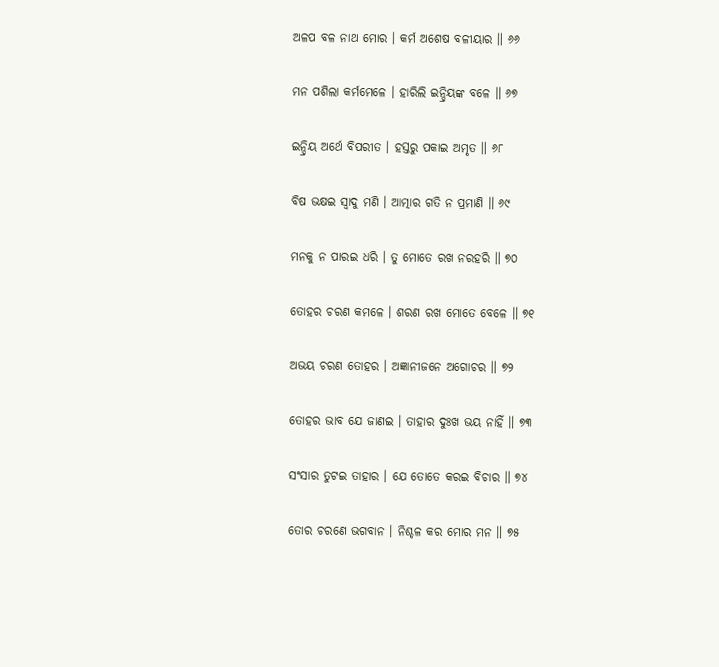ଅଳପ ବଳ ନାଥ ମୋର । କର୍ମ ଅଶେଷ ବଳୀୟାର ॥ ୬୬

ମନ ପଶିଲା କର୍ମମେଳେ । ହାରିଲି ଇନ୍ଦ୍ରିୟଙ୍କ ବଳେ ॥ ୬୭

ଇନ୍ଦ୍ରିୟ ଅର୍ଥେ ବିପରୀତ । ହସ୍ତରୁ ପକାଇ ଅମୃତ ॥ ୬୮

ବିଷ ଭକ୍ଷଇ ସ୍ୱାଦୁ ମଣି । ଆତ୍ମାର ଗତି ନ ପ୍ରମାଣି ॥ ୬୯

ମନକୁ ନ ପାରଇ ଧରି । ତୁ ମୋତେ ରଖ ନରହରି ॥ ୭୦

ତୋହର ଚରଣ କମଳେ । ଶରଣ ରଖ ମୋତେ ବେଳେ ॥ ୭୧

ଅଭୟ ଚରଣ ତୋହର । ଅଜ୍ଞାନୀଜନେ ଅଗୋଚର ॥ ୭୨

ତୋହର ଭାବ ଯେ ଜାଣଇ । ତାହାର ଦୁଃଖ ଭୟ ନାହିଁ ॥ ୭୩

ସଂସାର ତୁଟଇ ତାହାର । ଯେ ତୋତେ କରଇ ବିଚାର ॥ ୭୪

ତୋର ଚରଣେ ଭଗବାନ । ନିଶ୍ଚଳ କର ମୋର ମନ ॥ ୭୫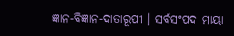ଜ୍ଞାନ-ବିଜ୍ଞାନ-ଦାତାରୂପୀ । ସର୍ବସଂପଦ ମାୟା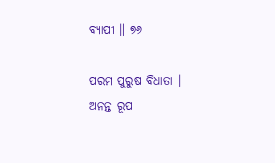ବ୍ୟାପୀ ॥ ୭୬

ପରମ ପୁରୁଷ ବିଧାତା । ଅନନ୍ତ ରୂପ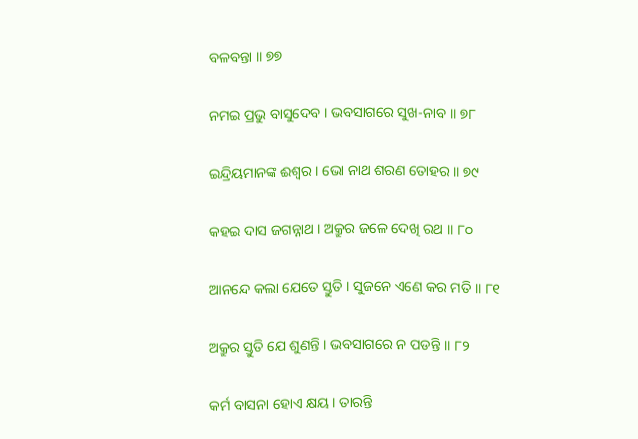ବଳବନ୍ତା ॥ ୭୭

ନମଇ ପ୍ରଭୁ ବାସୁଦେବ । ଭବସାଗରେ ସୁଖ-ନାବ ॥ ୭୮

ଇନ୍ଦ୍ରିୟମାନଙ୍କ ଈଶ୍ୱର । ଭୋ ନାଥ ଶରଣ ତୋହର ॥ ୭୯

କହଇ ଦାସ ଜଗନ୍ନାଥ । ଅକ୍ରୁର ଜଳେ ଦେଖି ରଥ ॥ ୮୦

ଆନନ୍ଦେ କଲା ଯେତେ ସ୍ତୁତି । ସୁଜନେ ଏଣେ କର ମତି ॥ ୮୧

ଅକ୍ରୁର ସ୍ତୁତି ଯେ ଶୁଣନ୍ତି । ଭବସାଗରେ ନ ପଡନ୍ତି ॥ ୮୨

କର୍ମ ବାସନା ହୋଏ କ୍ଷୟ । ତାରନ୍ତି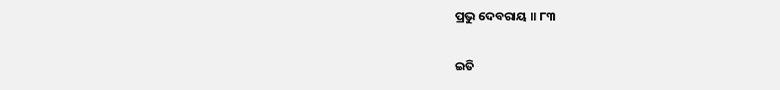ପ୍ରଭୁ ଦେବରାୟ ॥ ୮୩

ଇତି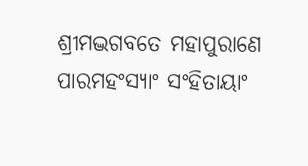ଶ୍ରୀମଦ୍ଭଗବତେ ମହାପୁରାଣେ ପାରମହଂସ୍ୟାଂ ସଂହିତାୟାଂ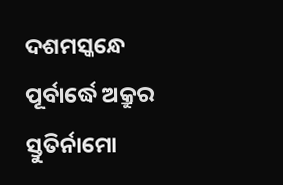ଦଶମସ୍କନ୍ଧେ ପୂର୍ବାର୍ଦ୍ଧେ ଅକ୍ରୁର ସ୍ତୁତିର୍ନାମୋ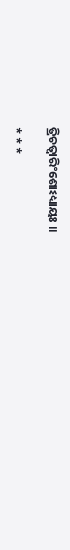ତ୍ରିଚତ୍ୱାରିଂଶୋଽଧ୍ୟାୟଃ ॥

* * *